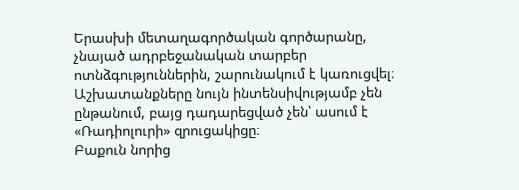Երասխի մետաղագործական գործարանը, չնայած ադրբեջանական տարբեր ոտնձգություններին, շարունակում է կառուցվել։ Աշխատանքները նույն ինտենսիվությամբ չեն ընթանում, բայց դադարեցված չեն՝ ասում է «Ռադիոլուրի» զրուցակիցը։
Բաքուն նորից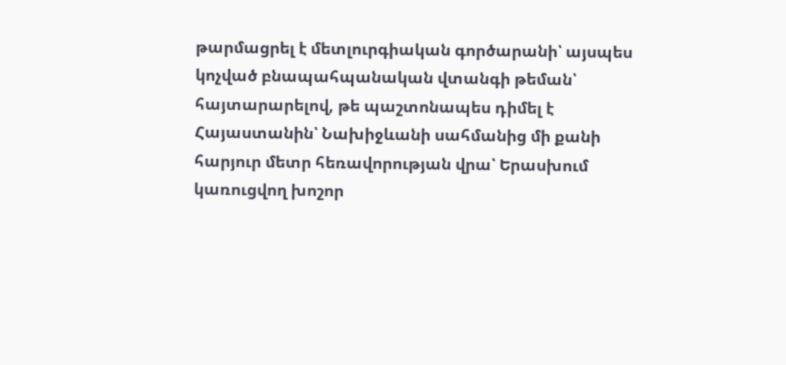թարմացրել է մետլուրգիական գործարանի՝ այսպես կոչված բնապահպանական վտանգի թեման՝ հայտարարելով, թե պաշտոնապես դիմել է Հայաստանին՝ Նախիջևանի սահմանից մի քանի հարյուր մետր հեռավորության վրա՝ Երասխում կառուցվող խոշոր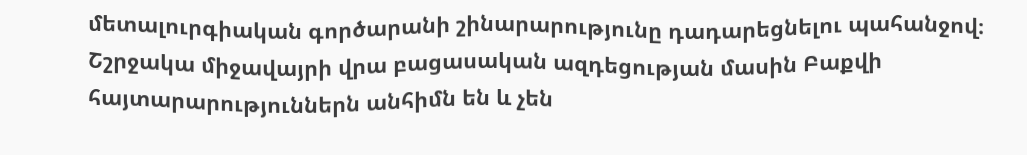մետալուրգիական գործարանի շինարարությունը դադարեցնելու պահանջով։
Շշրջակա միջավայրի վրա բացասական ազդեցության մասին Բաքվի հայտարարություններն անհիմն են և չեն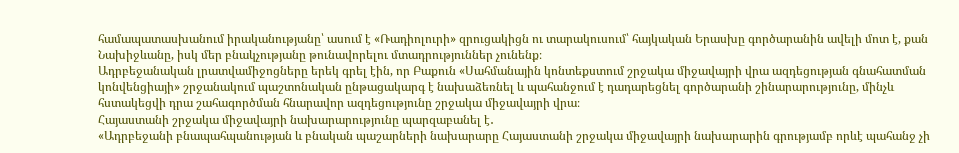համապատասխանում իրականությանը՝ ասում է «Ռադիոլուրի» զրուցակիցն ու տարակուսում՝ հայկական Երասխը գործարանին ավելի մոտ է, քան Նախիջևանը, իսկ մեր բնակչությանը թունավորելու մտադրություններ չունենք։
Ադրբեջանական լրատվամիջոցները երեկ գրել էին, որ Բաքուն «Սահմանային կոնտեքստում շրջակա միջավայրի վրա ազդեցության գնահատման կոնվենցիայի» շրջանակում պաշտոնական ընթացակարգ է նախաձեռնել և պահանջում է դադարեցնել գործարանի շինարարությունը, մինչև հստակեցվի դրա շահագործման հնարավոր ազդեցությունը շրջակա միջավայրի վրա։
Հայաստանի շրջակա միջավայրի նախարարությունը պարզաբանել է․
«Ադրբեջանի բնապահպանության և բնական պաշարների նախարարը Հայաստանի շրջակա միջավայրի նախարարին գրությամբ որևէ պահանջ չի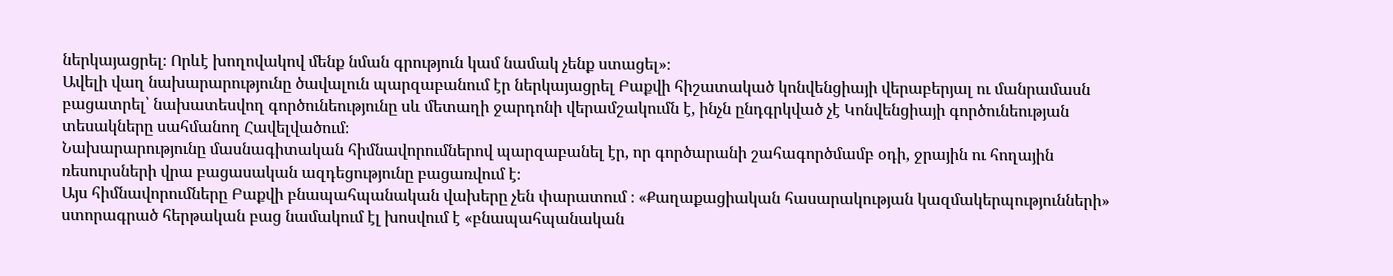ներկայացրել։ Որևէ խողովակով մենք նման գրություն կամ նամակ չենք ստացել»։
Ավելի վաղ նախարարությունը ծավալուն պարզաբանում էր ներկայացրել Բաքվի հիշատակած կոնվենցիայի վերաբերյալ ու մանրամասն բացատրել՝ նախատեսվող գործունեությունը սև մետաղի ջարդոնի վերամշակումն է, ինչն ընդգրկված չէ Կոնվենցիայի գործունեության տեսակները սահմանող Հավելվածում։
Նախարարությունը մասնագիտական հիմնավորումներով պարզաբանել էր, որ գործարանի շահագործմամբ օդի, ջրային ու հողային ռեսուրսների վրա բացասական ազդեցությունը բացառվում է։
Այս հիմնավորումները Բաքվի բնապահպանական վախերը չեն փարատում ։ «Քաղաքացիական հասարակության կազմակերպությունների» ստորագրած հերթական բաց նամակում էլ խոսվում է «բնապահպանական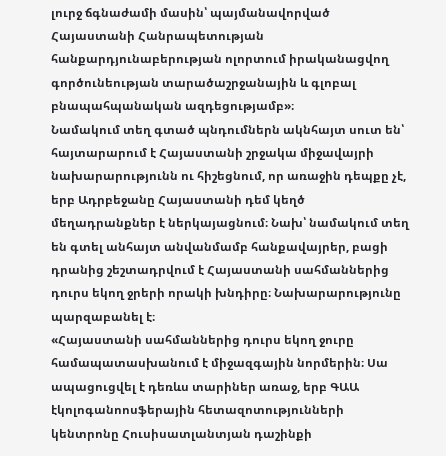լուրջ ճգնաժամի մասին՝ պայմանավորված Հայաստանի Հանրապետության հանքարդյունաբերության ոլորտում իրականացվող գործունեության տարածաշրջանային և գլոբալ բնապահպանական ազդեցությամբ»։
Նամակում տեղ գտած պնդումներն ակնհայտ սուտ են՝ հայտարարում է Հայաստանի շրջակա միջավայրի նախարարությունն ու հիշեցնում, որ առաջին դեպքը չէ, երբ Ադրբեջանը Հայաստանի դեմ կեղծ մեղադրանքներ է ներկայացնում։ Նախ՝ նամակում տեղ են գտել անհայտ անվանմամբ հանքավայրեր, բացի դրանից շեշտադրվում է Հայաստանի սահմաններից դուրս եկող ջրերի որակի խնդիրը։ Նախարարությունը պարզաբանել է։
«Հայաստանի սահմաններից դուրս եկող ջուրը համապատասխանում է միջազգային նորմերին։ Սա ապացուցվել է դեռևս տարիներ առաջ, երբ ԳԱԱ էկոլոգանոոսֆերային հետազոտությունների կենտրոնը Հուսիսատլանտյան դաշինքի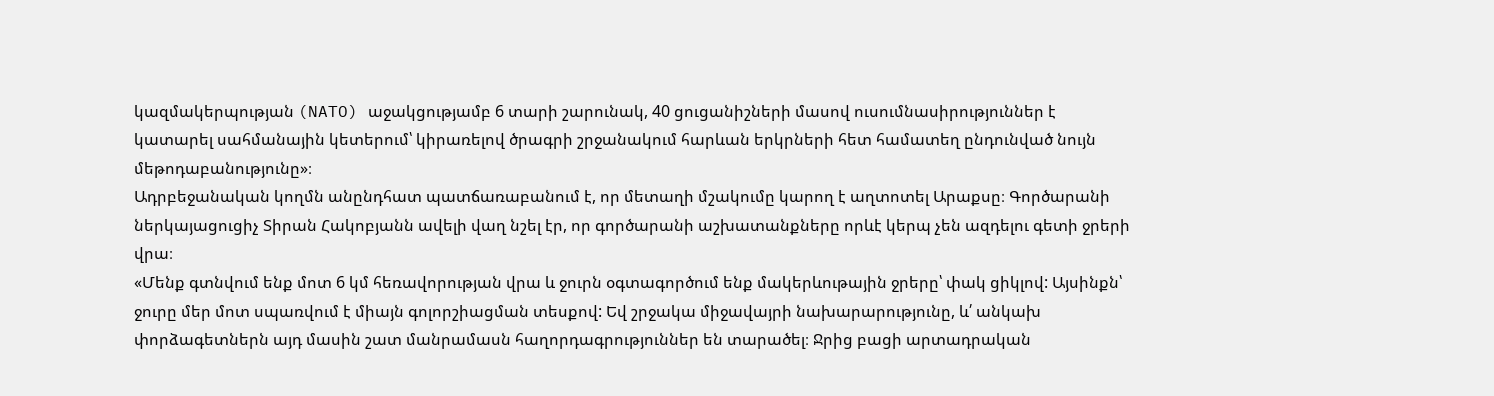կազմակերպության (NATO) աջակցությամբ 6 տարի շարունակ, 40 ցուցանիշների մասով ուսումնասիրություններ է կատարել սահմանային կետերում՝ կիրառելով ծրագրի շրջանակում հարևան երկրների հետ համատեղ ընդունված նույն մեթոդաբանությունը»։
Ադրբեջանական կողմն անընդհատ պատճառաբանում է, որ մետաղի մշակումը կարող է աղտոտել Արաքսը։ Գործարանի ներկայացուցիչ Տիրան Հակոբյանն ավելի վաղ նշել էր, որ գործարանի աշխատանքները որևէ կերպ չեն ազդելու գետի ջրերի վրա։
«Մենք գտնվում ենք մոտ 6 կմ հեռավորության վրա և ջուրն օգտագործում ենք մակերևութային ջրերը՝ փակ ցիկլով: Այսինքն՝ ջուրը մեր մոտ սպառվում է միայն գոլորշիացման տեսքով: Եվ շրջակա միջավայրի նախարարությունը, և՛ անկախ փորձագետներն այդ մասին շատ մանրամասն հաղորդագրություններ են տարածել։ Ջրից բացի արտադրական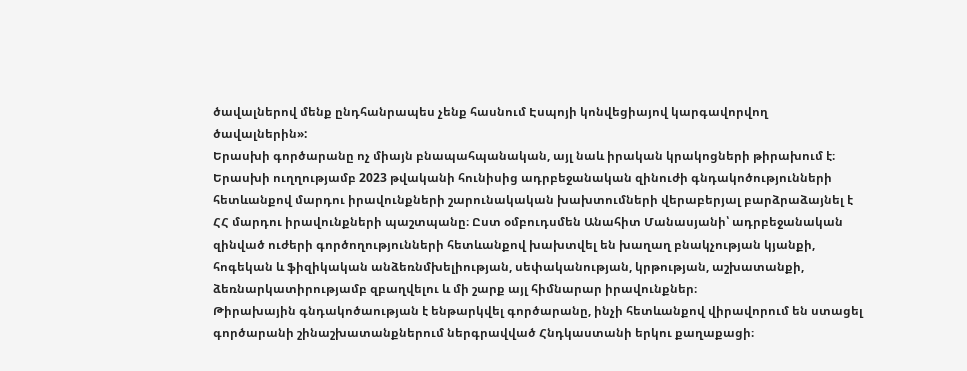ծավալներով մենք ընդհանրապես չենք հասնում Էսպոյի կոնվեցիայով կարգավորվող ծավալներին»:
Երասխի գործարանը ոչ միայն բնապահպանական, այլ նաև իրական կրակոցների թիրախում է։ Երասխի ուղղությամբ 2023 թվականի հունիսից ադրբեջանական զինուժի գնդակոծությունների հետևանքով մարդու իրավունքների շարունակական խախտումների վերաբերյալ բարձրաձայնել է ՀՀ մարդու իրավունքների պաշտպանը։ Ըստ օմբուդսմեն Անահիտ Մանասյանի՝ ադրբեջանական զինված ուժերի գործողությունների հետևանքով խախտվել են խաղաղ բնակչության կյանքի, հոգեկան և ֆիզիկական անձեռնմխելիության, սեփականության, կրթության, աշխատանքի, ձեռնարկատիրությամբ զբաղվելու և մի շարք այլ հիմնարար իրավունքներ։
Թիրախային գնդակոծաության է ենթարկվել գործարանը, ինչի հետևանքով վիրավորում են ստացել գործարանի շինաշխատանքներում ներգրավված Հնդկաստանի երկու քաղաքացի։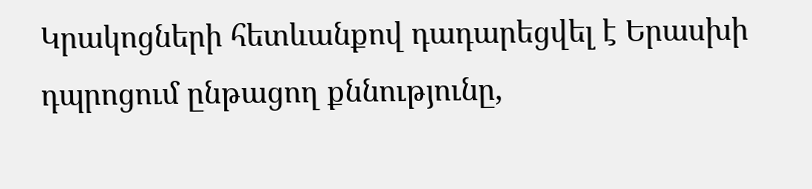Կրակոցների հետևանքով դադարեցվել է Երասխի դպրոցում ընթացող քննությունը,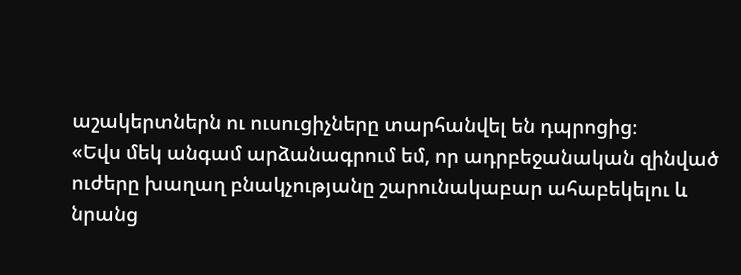աշակերտներն ու ուսուցիչները տարհանվել են դպրոցից։
«Եվս մեկ անգամ արձանագրում եմ, որ ադրբեջանական զինված ուժերը խաղաղ բնակչությանը շարունակաբար ահաբեկելու և նրանց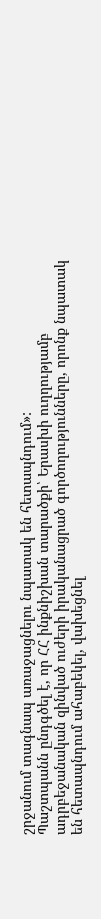շրջանում տագնապ առաջացնելու նպատակ են հետապնդում»:
Պաշտպանն ընդգծել է, որ ՀՀ ինքնիշխան տարածքի՝ Երասխի ուղղությամբ ադրբեջանական զինված ուժերի իրականացրած գործողությունները, որոնք նպատակ են հետապնդում ահաբեկել, վախեցնել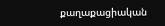քաղաքացիական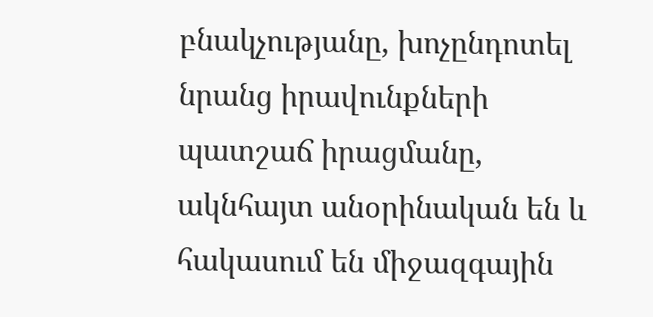բնակչությանը, խոչընդոտել նրանց իրավունքների պատշաճ իրացմանը, ակնհայտ անօրինական են և հակասում են միջազգային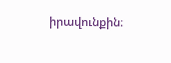իրավունքին։